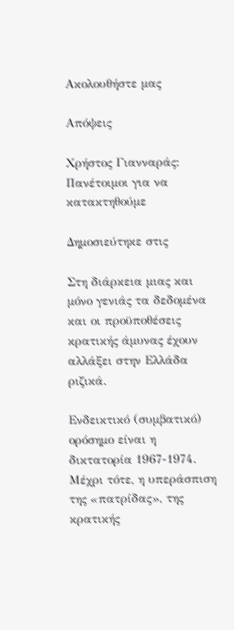Ακολουθήστε μας

Απόψεις

Χρήστος Γιανναράς: Πανέτοιμοι για να κατακτηθούμε

Δημοσιεύτηκε στις

Στη διάρκεια μιας και μόνο γενιάς τα δεδομένα και οι προϋποθέσεις κρατικής άμυνας έχουν αλλάξει στην Ελλάδα ριζικά.

Ενδεικτικό (συμβατικό) ορόσημο είναι η δικτατορία 1967-1974. Μέχρι τότε, η υπεράσπιση της «πατρίδας», της κρατικής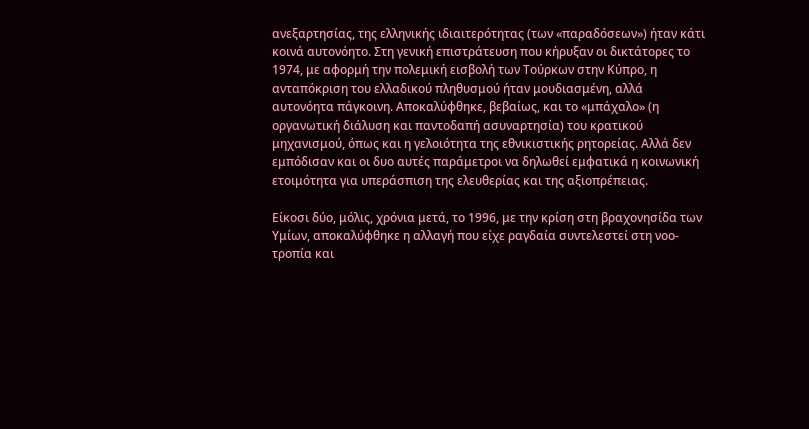ανεξαρτησίας, της ελληνικής ιδιαιτερότητας (των «παραδόσεων») ήταν κάτι κοινά αυτονόητο. Στη γενική επιστράτευση που κήρυξαν οι δικτάτορες το 1974, με αφορμή την πολεμική εισβολή των Τούρκων στην Κύπρο, η ανταπόκριση του ελλαδικού πληθυσμού ήταν μουδιασμένη, αλλά αυτονόητα πάγκοινη. Αποκαλύφθηκε, βεβαίως, και το «μπάχαλο» (η οργανωτική διάλυση και παντοδαπή ασυναρτησία) του κρατικού μηχανισμού, όπως και η γελοιότητα της εθνικιστικής ρητορείας. Αλλά δεν εμπόδισαν και οι δυο αυτές παράμετροι να δηλωθεί εμφατικά η κοινωνική ετοιμότητα για υπεράσπιση της ελευθερίας και της αξιοπρέπειας.

Είκοσι δύο, μόλις, χρόνια μετά, το 1996, με την κρίση στη βραχονησίδα των Υμίων, αποκαλύφθηκε η αλλαγή που είχε ραγδαία συντελεστεί στη νοο-τροπία και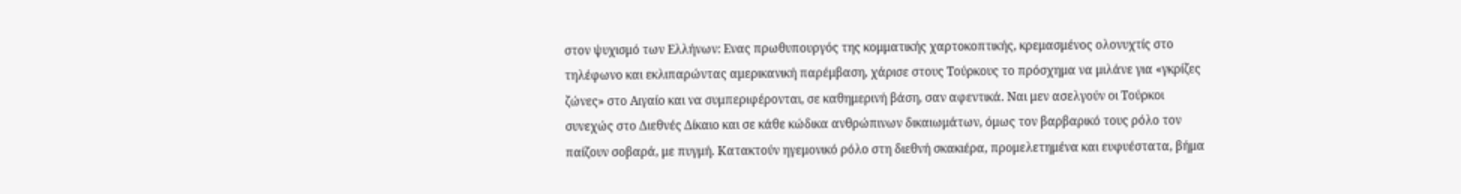στον ψυχισμό των Ελλήνων: Ενας πρωθυπουργός της κομματικής χαρτοκοπτικής, κρεμασμένος ολονυχτίς στο τηλέφωνο και εκλιπαρώντας αμερικανική παρέμβαση, χάρισε στους Τούρκους το πρόσχημα να μιλάνε για «γκρίζες ζώνες» στο Αιγαίο και να συμπεριφέρονται, σε καθημερινή βάση, σαν αφεντικά. Ναι μεν ασελγούν οι Τούρκοι συνεχώς στο Διεθνές Δίκαιο και σε κάθε κώδικα ανθρώπινων δικαιωμάτων, όμως τον βαρβαρικό τους ρόλο τον παίζουν σοβαρά, με πυγμή. Κατακτούν ηγεμονικό ρόλο στη διεθνή σκακιέρα, προμελετημένα και ευφυέστατα, βήμα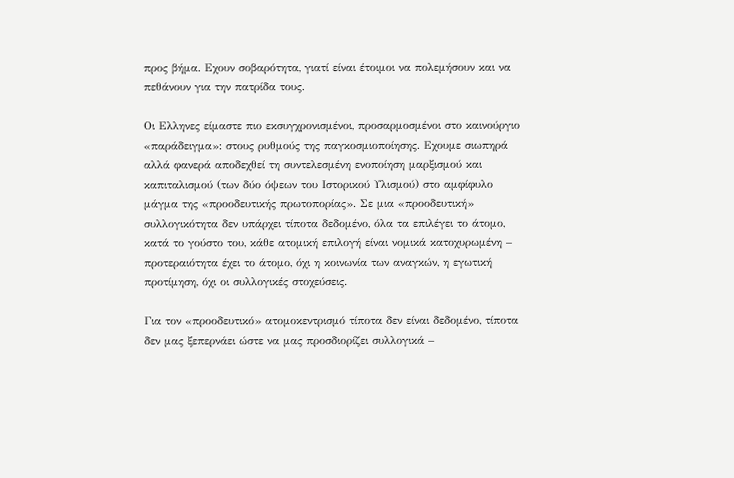προς βήμα. Εχουν σοβαρότητα, γιατί είναι έτοιμοι να πολεμήσουν και να πεθάνουν για την πατρίδα τους.

Οι Ελληνες είμαστε πιο εκσυγχρονισμένοι, προσαρμοσμένοι στο καινούργιο «παράδειγμα»: στους ρυθμούς της παγκοσμιοποίησης. Εχουμε σιωπηρά αλλά φανερά αποδεχθεί τη συντελεσμένη ενοποίηση μαρξισμού και καπιταλισμού (των δύο όψεων του Ιστορικού Υλισμού) στο αμφίφυλο μάγμα της «προοδευτικής πρωτοπορίας». Σε μια «προοδευτική» συλλογικότητα δεν υπάρχει τίποτα δεδομένο, όλα τα επιλέγει το άτομο, κατά το γούστο του, κάθε ατομική επιλογή είναι νομικά κατοχυρωμένη – προτεραιότητα έχει το άτομο, όχι η κοινωνία των αναγκών, η εγωτική προτίμηση, όχι οι συλλογικές στοχεύσεις.

Για τον «προοδευτικό» ατομοκεντρισμό τίποτα δεν είναι δεδομένο, τίποτα δεν μας ξεπερνάει ώστε να μας προσδιορίζει συλλογικά –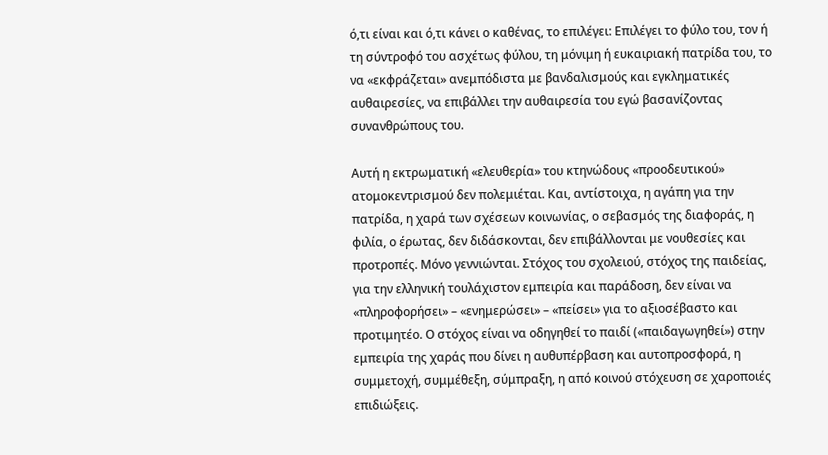ό,τι είναι και ό,τι κάνει ο καθένας, το επιλέγει: Επιλέγει το φύλο του, τον ή τη σύντροφό του ασχέτως φύλου, τη μόνιμη ή ευκαιριακή πατρίδα του, το να «εκφράζεται» ανεμπόδιστα με βανδαλισμούς και εγκληματικές αυθαιρεσίες, να επιβάλλει την αυθαιρεσία του εγώ βασανίζοντας συνανθρώπους του.

Αυτή η εκτρωματική «ελευθερία» του κτηνώδους «προοδευτικού» ατομοκεντρισμού δεν πολεμιέται. Και, αντίστοιχα, η αγάπη για την πατρίδα, η χαρά των σχέσεων κοινωνίας, ο σεβασμός της διαφοράς, η φιλία, ο έρωτας, δεν διδάσκονται, δεν επιβάλλονται με νουθεσίες και προτροπές. Μόνο γεννιώνται. Στόχος του σχολειού, στόχος της παιδείας, για την ελληνική τουλάχιστον εμπειρία και παράδοση, δεν είναι να «πληροφορήσει» – «ενημερώσει» – «πείσει» για το αξιοσέβαστο και προτιμητέο. Ο στόχος είναι να οδηγηθεί το παιδί («παιδαγωγηθεί») στην εμπειρία της χαράς που δίνει η αυθυπέρβαση και αυτοπροσφορά, η συμμετοχή, συμμέθεξη, σύμπραξη, η από κοινού στόχευση σε χαροποιές επιδιώξεις.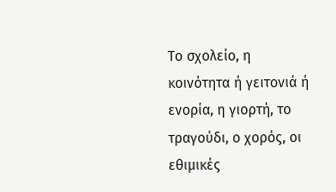Το σχολείο, η κοινότητα ή γειτονιά ή ενορία, η γιορτή, το τραγούδι, ο χορός, οι εθιμικές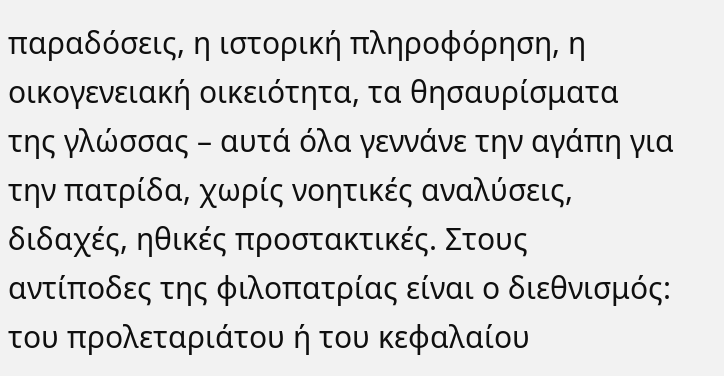παραδόσεις, η ιστορική πληροφόρηση, η οικογενειακή οικειότητα, τα θησαυρίσματα της γλώσσας – αυτά όλα γεννάνε την αγάπη για την πατρίδα, χωρίς νοητικές αναλύσεις, διδαχές, ηθικές προστακτικές. Στους αντίποδες της φιλοπατρίας είναι ο διεθνισμός: του προλεταριάτου ή του κεφαλαίου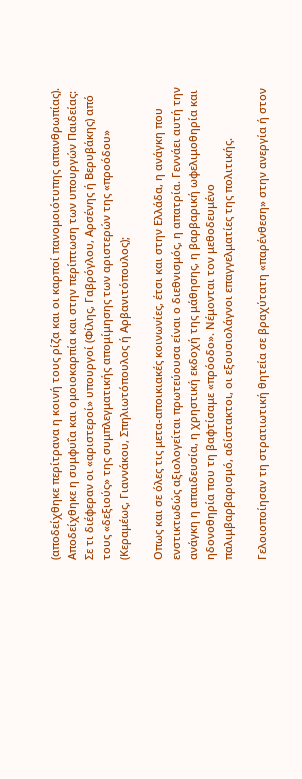(αποδείχθηκε περίτρανα η κοινή τους ρίζα και οι καρποί πανομοιότυπης απανθρωπίας). Αποδείχθηκε η συμφυΐα και ομοιοκαρπία και στην περίπτωση των υπουργών Παιδείας: Σε τι διέφεραν οι «αριστεροί» υπουργοί (Φίλης, Γαβρόγλου, Αρσένης ή Βερυβάκης) από τους «δεξιούς» της συμπλεγματικής απομίμησης των αριστερών της «προόδου» (Κεραμέως, Γιαννάκου, Σπηλιωτόπουλος ή Αρβανιτόπουλος);

Οπως και σε όλες τις μετα-αποικιακές κοινωνίες, έτσι και στην Ελλάδα, η ανάγκη που ενστικτωδώς αξιολογείται πρωτεύουσα είναι ο διεθνισμός, η απατρία. Γεννάει αυτή την ανάγκη η απαιδευσία, η χρηστική εκδοχή της μάθησης, η βαρβαρική ωφελιμοθηρία και ηδονοθηρία που τη βαφτίσαμε «πρόοδο». Νέμονται τον μεθοδευμένο παλιμβαρβαρισμό, αδίστακτοι, οι εξουσιολάγνοι επαγγελματίες της πολιτικής.

Γελοιοποίησαν τη στρατιωτική θητεία σε βραχύτατη «παρένθεση» στην ανεργία ή στον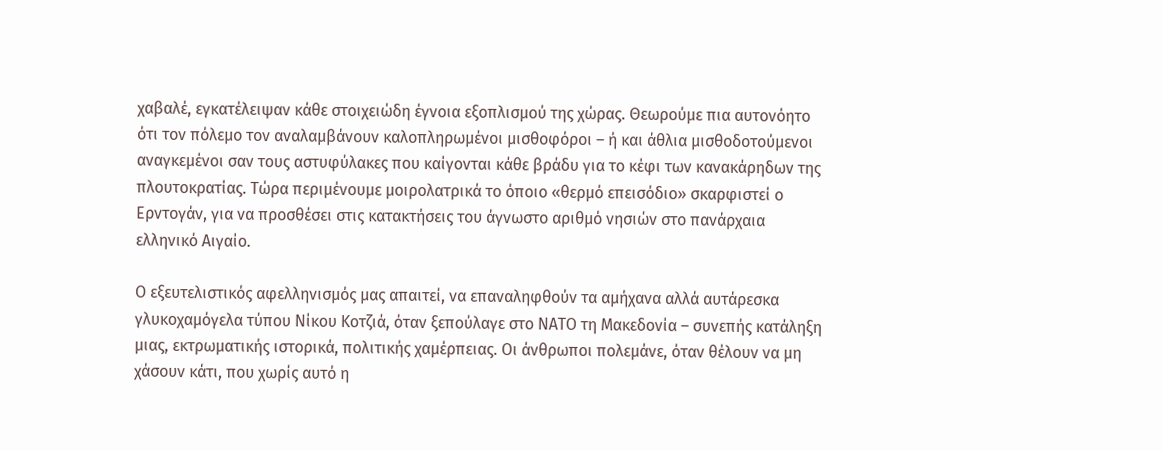χαβαλέ, εγκατέλειψαν κάθε στοιχειώδη έγνοια εξοπλισμού της χώρας. Θεωρούμε πια αυτονόητο ότι τον πόλεμο τον αναλαμβάνουν καλοπληρωμένοι μισθοφόροι – ή και άθλια μισθοδοτούμενοι αναγκεμένοι σαν τους αστυφύλακες που καίγονται κάθε βράδυ για το κέφι των κανακάρηδων της πλουτοκρατίας. Τώρα περιμένουμε μοιρολατρικά το όποιο «θερμό επεισόδιο» σκαρφιστεί ο Ερντογάν, για να προσθέσει στις κατακτήσεις του άγνωστο αριθμό νησιών στο πανάρχαια ελληνικό Αιγαίο.

Ο εξευτελιστικός αφελληνισμός μας απαιτεί, να επαναληφθούν τα αμήχανα αλλά αυτάρεσκα γλυκοχαμόγελα τύπου Νίκου Κοτζιά, όταν ξεπούλαγε στο ΝΑΤΟ τη Μακεδονία – συνεπής κατάληξη μιας, εκτρωματικής ιστορικά, πολιτικής χαμέρπειας. Οι άνθρωποι πολεμάνε, όταν θέλουν να μη χάσουν κάτι, που χωρίς αυτό η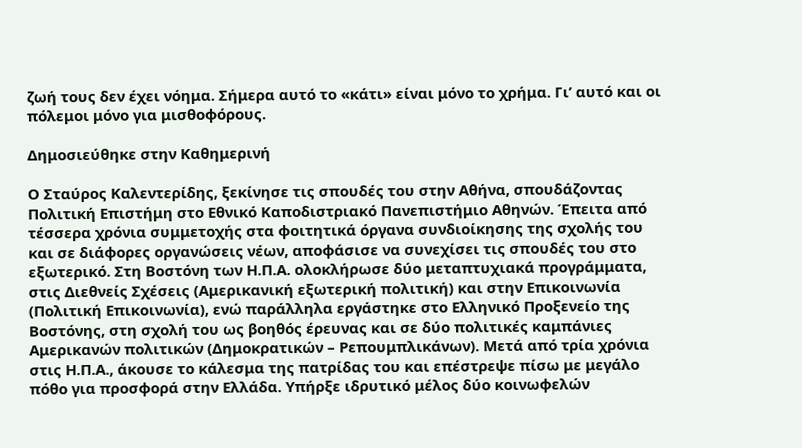ζωή τους δεν έχει νόημα. Σήμερα αυτό το «κάτι» είναι μόνο το χρήμα. Γι’ αυτό και οι πόλεμοι μόνο για μισθοφόρους.

Δημοσιεύθηκε στην Καθημερινή

Ο Σταύρος Καλεντερίδης, ξεκίνησε τις σπουδές του στην Αθήνα, σπουδάζοντας Πολιτική Επιστήμη στο Εθνικό Καποδιστριακό Πανεπιστήμιο Αθηνών. Έπειτα από τέσσερα χρόνια συμμετοχής στα φοιτητικά όργανα συνδιοίκησης της σχολής του και σε διάφορες οργανώσεις νέων, αποφάσισε να συνεχίσει τις σπουδές του στο εξωτερικό. Στη Βοστόνη των Η.Π.Α. ολοκλήρωσε δύο μεταπτυχιακά προγράμματα, στις Διεθνείς Σχέσεις (Αμερικανική εξωτερική πολιτική) και στην Επικοινωνία (Πολιτική Επικοινωνία), ενώ παράλληλα εργάστηκε στο Ελληνικό Προξενείο της Βοστόνης, στη σχολή του ως βοηθός έρευνας και σε δύο πολιτικές καμπάνιες Αμερικανών πολιτικών (Δημοκρατικών – Ρεπουμπλικάνων). Μετά από τρία χρόνια στις Η.Π.Α., άκουσε το κάλεσμα της πατρίδας του και επέστρεψε πίσω με μεγάλο πόθο για προσφορά στην Ελλάδα. Υπήρξε ιδρυτικό μέλος δύο κοινωφελών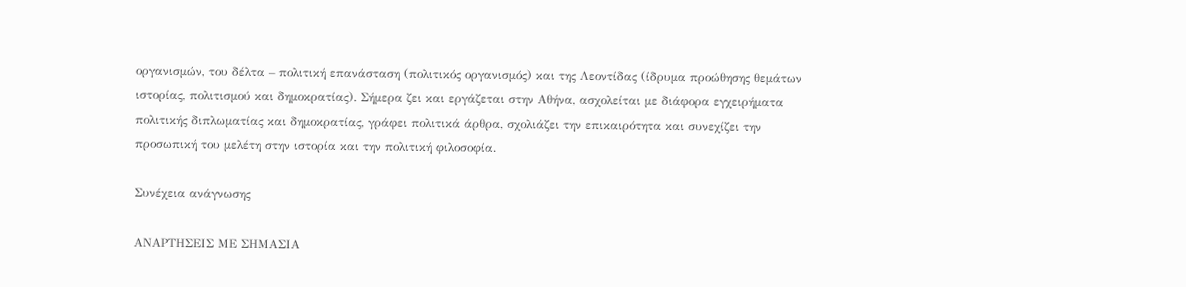οργανισμών, του δέλτα – πολιτική επανάσταση (πολιτικός οργανισμός) και της Λεοντίδας (ίδρυμα προώθησης θεμάτων ιστορίας, πολιτισμού και δημοκρατίας). Σήμερα ζει και εργάζεται στην Αθήνα, ασχολείται με διάφορα εγχειρήματα πολιτικής διπλωματίας και δημοκρατίας, γράφει πολιτικά άρθρα, σχολιάζει την επικαιρότητα και συνεχίζει την προσωπική του μελέτη στην ιστορία και την πολιτική φιλοσοφία.

Συνέχεια ανάγνωσης

ΑΝΑΡΤΗΣΕΙΣ ΜΕ ΣΗΜΑΣΙΑ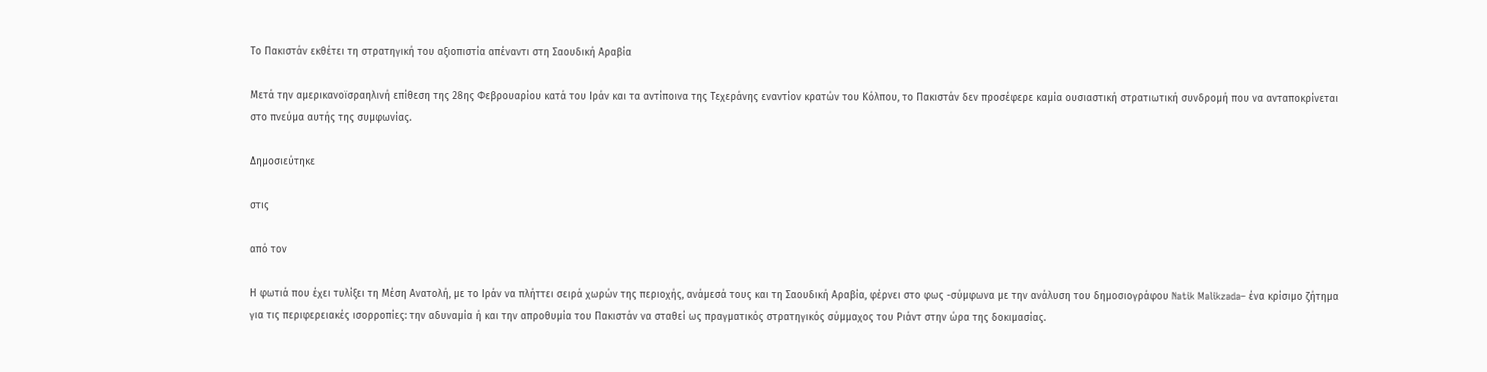Το Πακιστάν εκθέτει τη στρατηγική του αξιοπιστία απέναντι στη Σαουδική Αραβία

Μετά την αμερικανοϊσραηλινή επίθεση της 28ης Φεβρουαρίου κατά του Ιράν και τα αντίποινα της Τεχεράνης εναντίον κρατών του Κόλπου, το Πακιστάν δεν προσέφερε καμία ουσιαστική στρατιωτική συνδρομή που να ανταποκρίνεται στο πνεύμα αυτής της συμφωνίας.

Δημοσιεύτηκε

στις

από τον

Η φωτιά που έχει τυλίξει τη Μέση Ανατολή, με το Ιράν να πλήττει σειρά χωρών της περιοχής, ανάμεσά τους και τη Σαουδική Αραβία, φέρνει στο φως -σύμφωνα με την ανάλυση του δημοσιογράφου Natik Malikzada– ένα κρίσιμο ζήτημα για τις περιφερειακές ισορροπίες: την αδυναμία ή και την απροθυμία του Πακιστάν να σταθεί ως πραγματικός στρατηγικός σύμμαχος του Ριάντ στην ώρα της δοκιμασίας.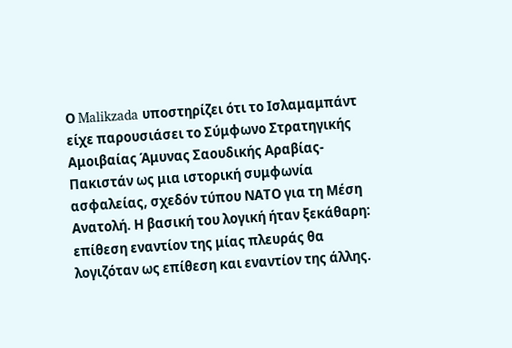Ο Malikzada υποστηρίζει ότι το Ισλαμαμπάντ είχε παρουσιάσει το Σύμφωνο Στρατηγικής Αμοιβαίας Άμυνας Σαουδικής Αραβίας-Πακιστάν ως μια ιστορική συμφωνία ασφαλείας, σχεδόν τύπου ΝΑΤΟ για τη Μέση Ανατολή. Η βασική του λογική ήταν ξεκάθαρη: επίθεση εναντίον της μίας πλευράς θα λογιζόταν ως επίθεση και εναντίον της άλλης.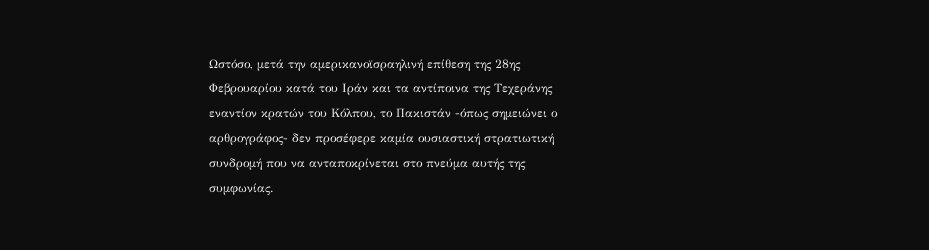Ωστόσο, μετά την αμερικανοϊσραηλινή επίθεση της 28ης Φεβρουαρίου κατά του Ιράν και τα αντίποινα της Τεχεράνης εναντίον κρατών του Κόλπου, το Πακιστάν -όπως σημειώνει ο αρθρογράφος- δεν προσέφερε καμία ουσιαστική στρατιωτική συνδρομή που να ανταποκρίνεται στο πνεύμα αυτής της συμφωνίας.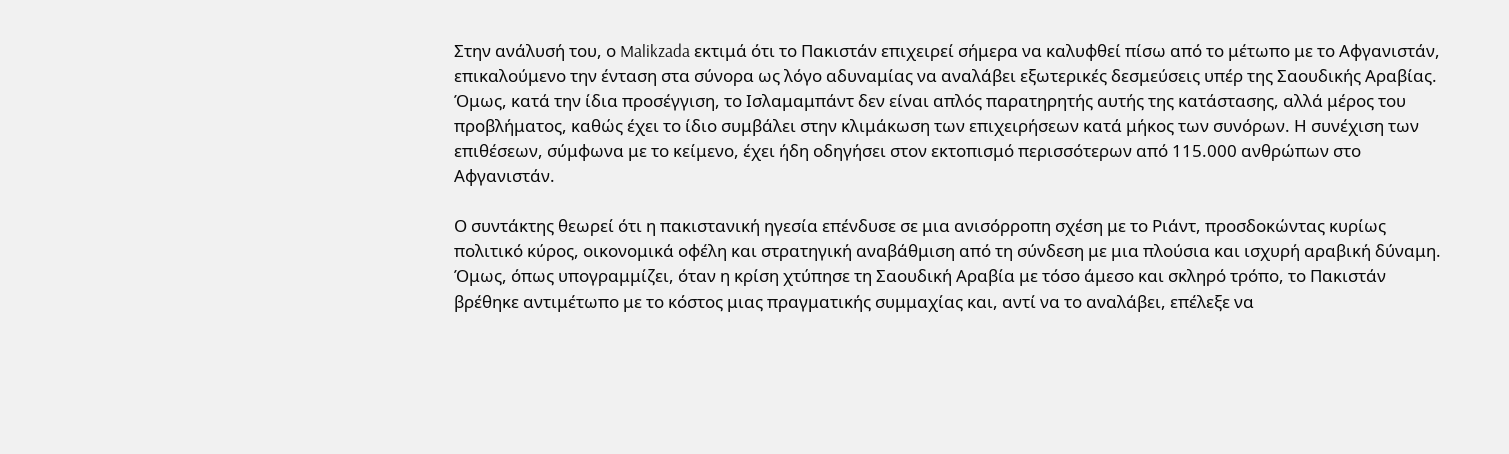Στην ανάλυσή του, ο Malikzada εκτιμά ότι το Πακιστάν επιχειρεί σήμερα να καλυφθεί πίσω από το μέτωπο με το Αφγανιστάν, επικαλούμενο την ένταση στα σύνορα ως λόγο αδυναμίας να αναλάβει εξωτερικές δεσμεύσεις υπέρ της Σαουδικής Αραβίας. Όμως, κατά την ίδια προσέγγιση, το Ισλαμαμπάντ δεν είναι απλός παρατηρητής αυτής της κατάστασης, αλλά μέρος του προβλήματος, καθώς έχει το ίδιο συμβάλει στην κλιμάκωση των επιχειρήσεων κατά μήκος των συνόρων. Η συνέχιση των επιθέσεων, σύμφωνα με το κείμενο, έχει ήδη οδηγήσει στον εκτοπισμό περισσότερων από 115.000 ανθρώπων στο Αφγανιστάν.

Ο συντάκτης θεωρεί ότι η πακιστανική ηγεσία επένδυσε σε μια ανισόρροπη σχέση με το Ριάντ, προσδοκώντας κυρίως πολιτικό κύρος, οικονομικά οφέλη και στρατηγική αναβάθμιση από τη σύνδεση με μια πλούσια και ισχυρή αραβική δύναμη. Όμως, όπως υπογραμμίζει, όταν η κρίση χτύπησε τη Σαουδική Αραβία με τόσο άμεσο και σκληρό τρόπο, το Πακιστάν βρέθηκε αντιμέτωπο με το κόστος μιας πραγματικής συμμαχίας και, αντί να το αναλάβει, επέλεξε να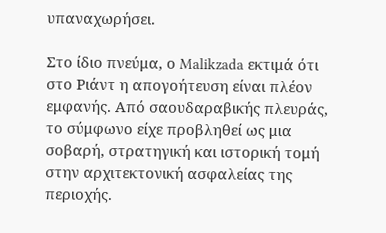υπαναχωρήσει.

Στο ίδιο πνεύμα, ο Malikzada εκτιμά ότι στο Ριάντ η απογοήτευση είναι πλέον εμφανής. Από σαουδαραβικής πλευράς, το σύμφωνο είχε προβληθεί ως μια σοβαρή, στρατηγική και ιστορική τομή στην αρχιτεκτονική ασφαλείας της περιοχής.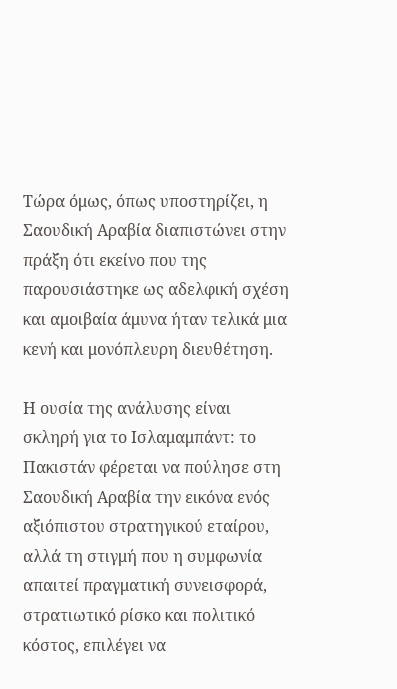Τώρα όμως, όπως υποστηρίζει, η Σαουδική Αραβία διαπιστώνει στην πράξη ότι εκείνο που της παρουσιάστηκε ως αδελφική σχέση και αμοιβαία άμυνα ήταν τελικά μια κενή και μονόπλευρη διευθέτηση.

Η ουσία της ανάλυσης είναι σκληρή για το Ισλαμαμπάντ: το Πακιστάν φέρεται να πούλησε στη Σαουδική Αραβία την εικόνα ενός αξιόπιστου στρατηγικού εταίρου, αλλά τη στιγμή που η συμφωνία απαιτεί πραγματική συνεισφορά, στρατιωτικό ρίσκο και πολιτικό κόστος, επιλέγει να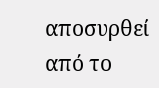αποσυρθεί από το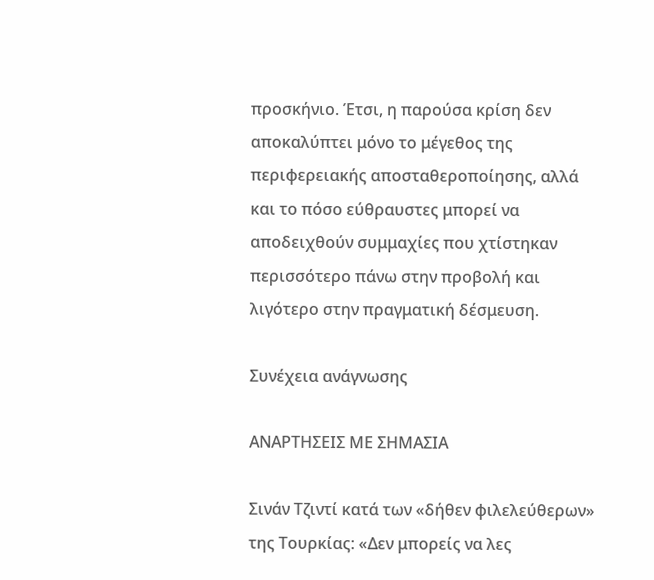προσκήνιο. Έτσι, η παρούσα κρίση δεν αποκαλύπτει μόνο το μέγεθος της περιφερειακής αποσταθεροποίησης, αλλά και το πόσο εύθραυστες μπορεί να αποδειχθούν συμμαχίες που χτίστηκαν περισσότερο πάνω στην προβολή και λιγότερο στην πραγματική δέσμευση.

Συνέχεια ανάγνωσης

ΑΝΑΡΤΗΣΕΙΣ ΜΕ ΣΗΜΑΣΙΑ

Σινάν Τζιντί κατά των «δήθεν φιλελεύθερων» της Τουρκίας: «Δεν μπορείς να λες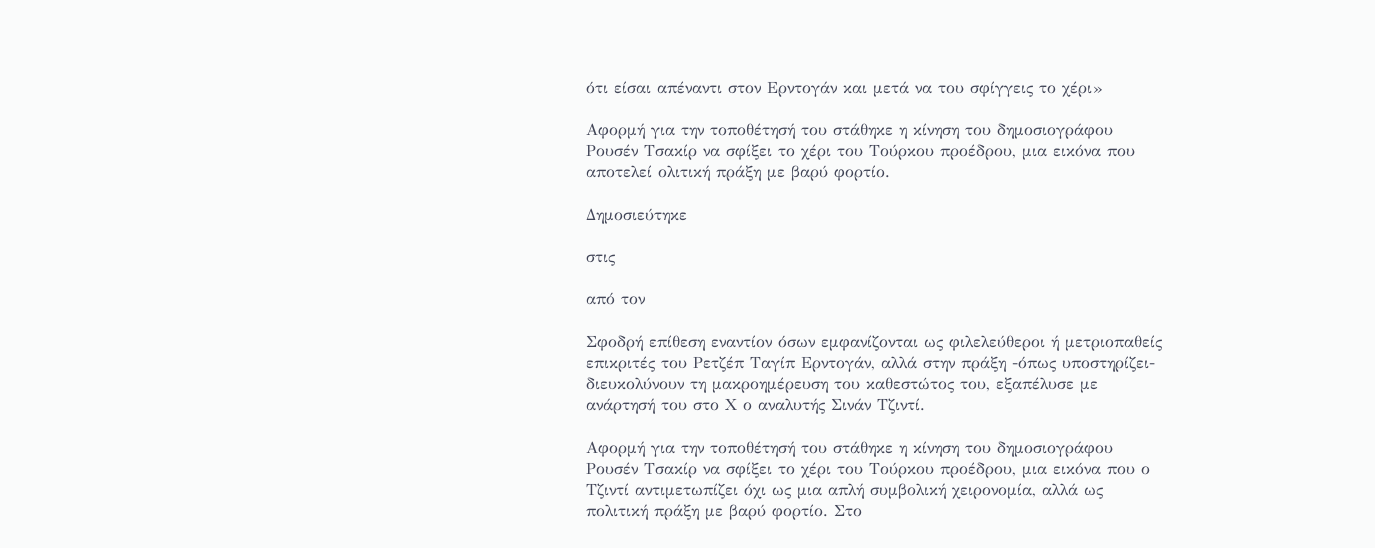ότι είσαι απέναντι στον Ερντογάν και μετά να του σφίγγεις το χέρι»

Αφορμή για την τοποθέτησή του στάθηκε η κίνηση του δημοσιογράφου Ρουσέν Τσακίρ να σφίξει το χέρι του Τούρκου προέδρου, μια εικόνα που αποτελεί ολιτική πράξη με βαρύ φορτίο.

Δημοσιεύτηκε

στις

από τον

Σφοδρή επίθεση εναντίον όσων εμφανίζονται ως φιλελεύθεροι ή μετριοπαθείς επικριτές του Ρετζέπ Ταγίπ Ερντογάν, αλλά στην πράξη -όπως υποστηρίζει- διευκολύνουν τη μακροημέρευση του καθεστώτος του, εξαπέλυσε με ανάρτησή του στο Χ ο αναλυτής Σινάν Τζιντί.

Αφορμή για την τοποθέτησή του στάθηκε η κίνηση του δημοσιογράφου Ρουσέν Τσακίρ να σφίξει το χέρι του Τούρκου προέδρου, μια εικόνα που ο Τζιντί αντιμετωπίζει όχι ως μια απλή συμβολική χειρονομία, αλλά ως πολιτική πράξη με βαρύ φορτίο. Στο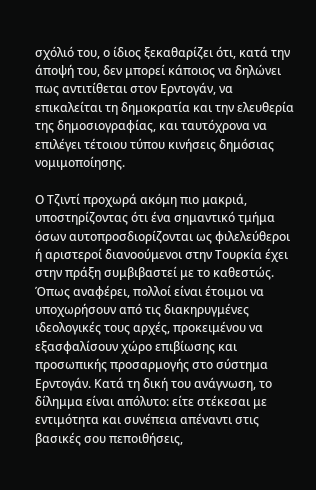σχόλιό του, ο ίδιος ξεκαθαρίζει ότι, κατά την άποψή του, δεν μπορεί κάποιος να δηλώνει πως αντιτίθεται στον Ερντογάν, να επικαλείται τη δημοκρατία και την ελευθερία της δημοσιογραφίας, και ταυτόχρονα να επιλέγει τέτοιου τύπου κινήσεις δημόσιας νομιμοποίησης.

Ο Τζιντί προχωρά ακόμη πιο μακριά, υποστηρίζοντας ότι ένα σημαντικό τμήμα όσων αυτοπροσδιορίζονται ως φιλελεύθεροι ή αριστεροί διανοούμενοι στην Τουρκία έχει στην πράξη συμβιβαστεί με το καθεστώς. Όπως αναφέρει, πολλοί είναι έτοιμοι να υποχωρήσουν από τις διακηρυγμένες ιδεολογικές τους αρχές, προκειμένου να εξασφαλίσουν χώρο επιβίωσης και προσωπικής προσαρμογής στο σύστημα Ερντογάν. Κατά τη δική του ανάγνωση, το δίλημμα είναι απόλυτο: είτε στέκεσαι με εντιμότητα και συνέπεια απέναντι στις βασικές σου πεποιθήσεις,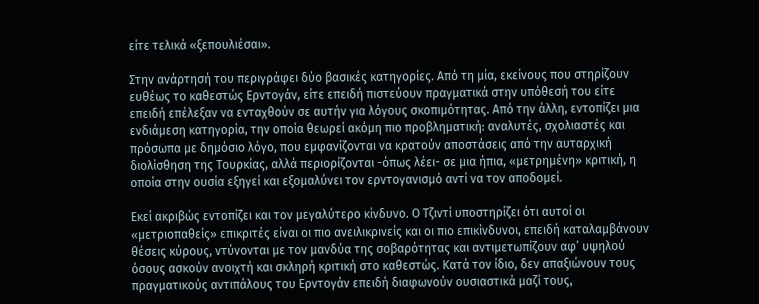είτε τελικά «ξεπουλιέσαι».

Στην ανάρτησή του περιγράφει δύο βασικές κατηγορίες. Από τη μία, εκείνους που στηρίζουν ευθέως το καθεστώς Ερντογάν, είτε επειδή πιστεύουν πραγματικά στην υπόθεσή του είτε επειδή επέλεξαν να ενταχθούν σε αυτήν για λόγους σκοπιμότητας. Από την άλλη, εντοπίζει μια ενδιάμεση κατηγορία, την οποία θεωρεί ακόμη πιο προβληματική: αναλυτές, σχολιαστές και πρόσωπα με δημόσιο λόγο, που εμφανίζονται να κρατούν αποστάσεις από την αυταρχική διολίσθηση της Τουρκίας, αλλά περιορίζονται -όπως λέει- σε μια ήπια, «μετρημένη» κριτική, η οποία στην ουσία εξηγεί και εξομαλύνει τον ερντογανισμό αντί να τον αποδομεί.

Εκεί ακριβώς εντοπίζει και τον μεγαλύτερο κίνδυνο. Ο Τζιντί υποστηρίζει ότι αυτοί οι «μετριοπαθείς» επικριτές είναι οι πιο ανειλικρινείς και οι πιο επικίνδυνοι, επειδή καταλαμβάνουν θέσεις κύρους, ντύνονται με τον μανδύα της σοβαρότητας και αντιμετωπίζουν αφ’ υψηλού όσους ασκούν ανοιχτή και σκληρή κριτική στο καθεστώς. Κατά τον ίδιο, δεν απαξιώνουν τους πραγματικούς αντιπάλους του Ερντογάν επειδή διαφωνούν ουσιαστικά μαζί τους,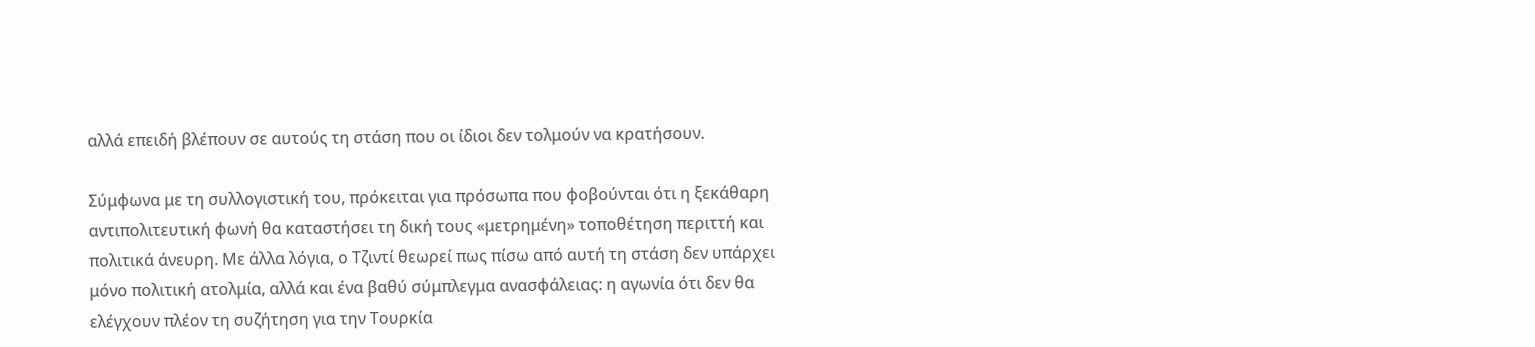αλλά επειδή βλέπουν σε αυτούς τη στάση που οι ίδιοι δεν τολμούν να κρατήσουν.

Σύμφωνα με τη συλλογιστική του, πρόκειται για πρόσωπα που φοβούνται ότι η ξεκάθαρη αντιπολιτευτική φωνή θα καταστήσει τη δική τους «μετρημένη» τοποθέτηση περιττή και πολιτικά άνευρη. Με άλλα λόγια, ο Τζιντί θεωρεί πως πίσω από αυτή τη στάση δεν υπάρχει μόνο πολιτική ατολμία, αλλά και ένα βαθύ σύμπλεγμα ανασφάλειας: η αγωνία ότι δεν θα ελέγχουν πλέον τη συζήτηση για την Τουρκία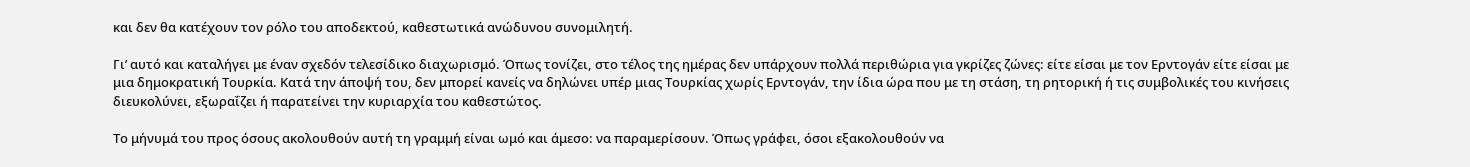και δεν θα κατέχουν τον ρόλο του αποδεκτού, καθεστωτικά ανώδυνου συνομιλητή.

Γι’ αυτό και καταλήγει με έναν σχεδόν τελεσίδικο διαχωρισμό. Όπως τονίζει, στο τέλος της ημέρας δεν υπάρχουν πολλά περιθώρια για γκρίζες ζώνες: είτε είσαι με τον Ερντογάν είτε είσαι με μια δημοκρατική Τουρκία. Κατά την άποψή του, δεν μπορεί κανείς να δηλώνει υπέρ μιας Τουρκίας χωρίς Ερντογάν, την ίδια ώρα που με τη στάση, τη ρητορική ή τις συμβολικές του κινήσεις διευκολύνει, εξωραΐζει ή παρατείνει την κυριαρχία του καθεστώτος.

Το μήνυμά του προς όσους ακολουθούν αυτή τη γραμμή είναι ωμό και άμεσο: να παραμερίσουν. Όπως γράφει, όσοι εξακολουθούν να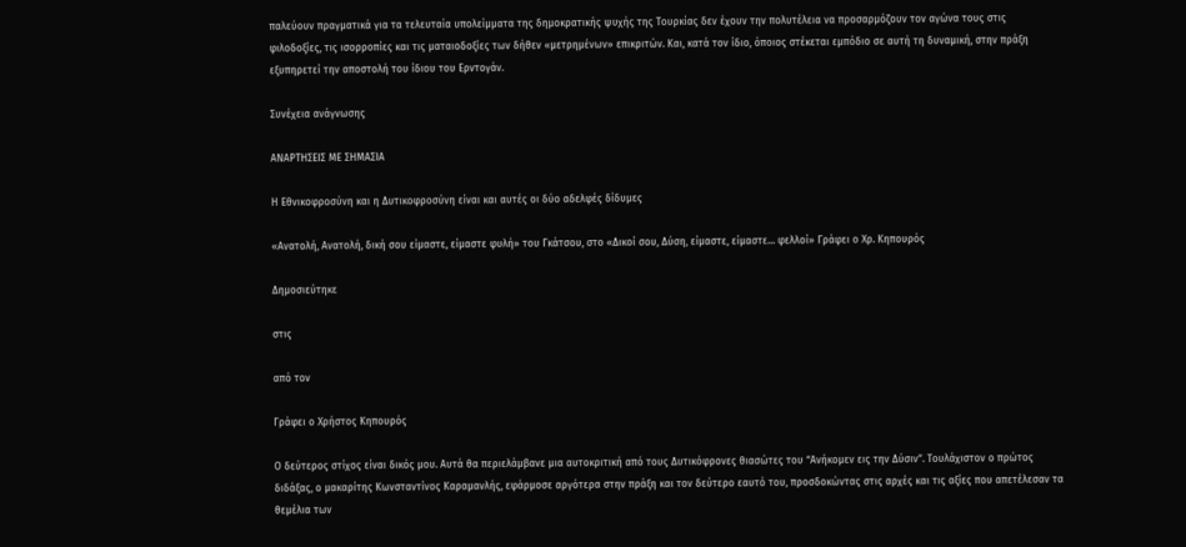παλεύουν πραγματικά για τα τελευταία υπολείμματα της δημοκρατικής ψυχής της Τουρκίας δεν έχουν την πολυτέλεια να προσαρμόζουν τον αγώνα τους στις φιλοδοξίες, τις ισορροπίες και τις ματαιοδοξίες των δήθεν «μετρημένων» επικριτών. Και, κατά τον ίδιο, όποιος στέκεται εμπόδιο σε αυτή τη δυναμική, στην πράξη εξυπηρετεί την αποστολή του ίδιου του Ερντογάν.

Συνέχεια ανάγνωσης

ΑΝΑΡΤΗΣΕΙΣ ΜΕ ΣΗΜΑΣΙΑ

Η Εθνικοφροσύνη και η Δυτικοφροσύνη είναι και αυτές οι δύο αδελφές δίδυμες

«Ανατολή, Ανατολή, δική σου είμαστε, είμαστε φυλή» του Γκάτσου, στο «Δικοί σου, Δύση, είμαστε, είμαστε… φελλοί» Γράφει ο Χρ. Κηπουρός

Δημοσιεύτηκε

στις

από τον

Γράφει ο Χρήστος Κηπουρός

Ο δεύτερος στίχος είναι δικός μου. Αυτά θα περιελάμβανε μια αυτοκριτική από τους Δυτικόφρονες θιασώτες του “Ανήκομεν εις την Δύσιν”. Τουλάχιστον ο πρώτος διδάξας, ο μακαρίτης Κωνσταντίνος Καραμανλής, εφάρμοσε αργότερα στην πράξη και τον δεύτερο εαυτό του, προσδοκώντας στις αρχές και τις αξίες που απετέλεσαν τα θεμέλια των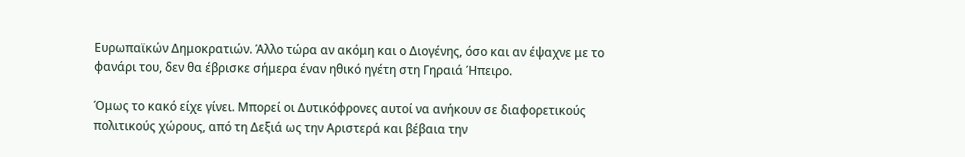Ευρωπαϊκών Δημοκρατιών. Άλλο τώρα αν ακόμη και ο Διογένης, όσο και αν έψαχνε με το φανάρι του, δεν θα έβρισκε σήμερα έναν ηθικό ηγέτη στη Γηραιά Ήπειρο.

Όμως το κακό είχε γίνει. Μπορεί οι Δυτικόφρονες αυτοί να ανήκουν σε διαφορετικούς πολιτικούς χώρους, από τη Δεξιά ως την Αριστερά και βέβαια την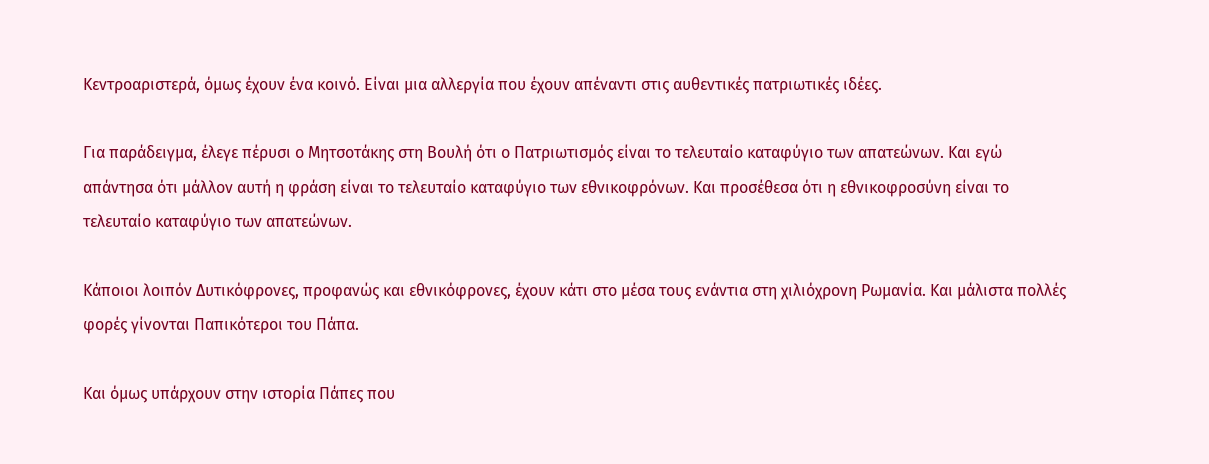Κεντροαριστερά, όμως έχουν ένα κοινό. Είναι μια αλλεργία που έχουν απέναντι στις αυθεντικές πατριωτικές ιδέες.

Για παράδειγμα, έλεγε πέρυσι ο Μητσοτάκης στη Βουλή ότι ο Πατριωτισμός είναι το τελευταίο καταφύγιο των απατεώνων. Και εγώ απάντησα ότι μάλλον αυτή η φράση είναι το τελευταίο καταφύγιο των εθνικοφρόνων. Και προσέθεσα ότι η εθνικοφροσύνη είναι το τελευταίο καταφύγιο των απατεώνων.

Κάποιοι λοιπόν Δυτικόφρονες, προφανώς και εθνικόφρονες, έχουν κάτι στο μέσα τους ενάντια στη χιλιόχρονη Ρωμανία. Και μάλιστα πολλές φορές γίνονται Παπικότεροι του Πάπα.

Και όμως υπάρχουν στην ιστορία Πάπες που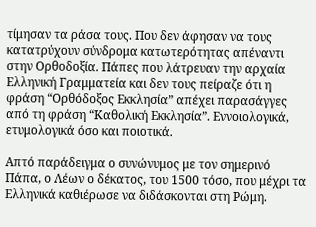τίμησαν τα ράσα τους. Που δεν άφησαν να τους κατατρύχουν σύνδρομα κατωτερότητας απέναντι στην Ορθοδοξία. Πάπες που λάτρευαν την αρχαία Ελληνική Γραμματεία και δεν τους πείραζε ότι η φράση “Ορθόδοξος Εκκλησία” απέχει παρασάγγες από τη φράση “Καθολική Εκκλησία”. Εννοιολογικά, ετυμολογικά όσο και ποιοτικά.

Απτό παράδειγμα ο συνώνυμος με τον σημερινό Πάπα, ο Λέων ο δέκατος, του 1500 τόσο, που μέχρι τα Ελληνικά καθιέρωσε να διδάσκονται στη Ρώμη.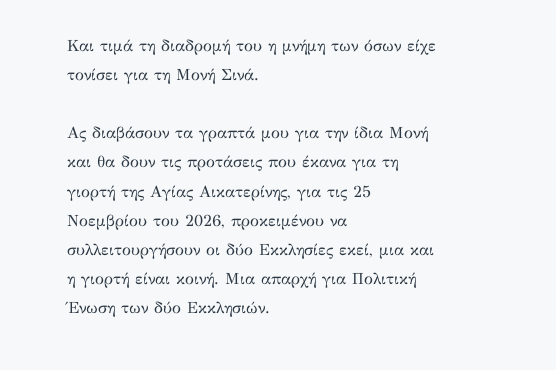Και τιμά τη διαδρομή του η μνήμη των όσων είχε τονίσει για τη Μονή Σινά.

Ας διαβάσουν τα γραπτά μου για την ίδια Μονή και θα δουν τις προτάσεις που έκανα για τη γιορτή της Αγίας Αικατερίνης, για τις 25 Νοεμβρίου του 2026, προκειμένου να συλλειτουργήσουν οι δύο Εκκλησίες εκεί, μια και η γιορτή είναι κοινή. Μια απαρχή για Πολιτική Ένωση των δύο Εκκλησιών.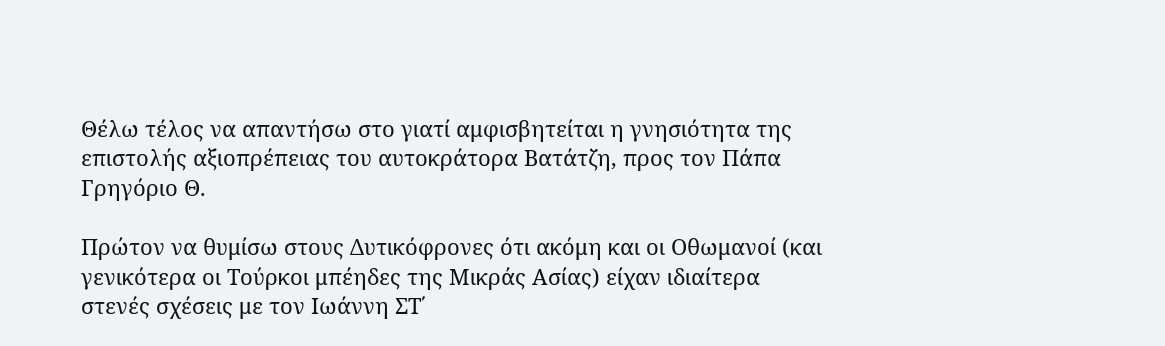Θέλω τέλος να απαντήσω στο γιατί αμφισβητείται η γνησιότητα της επιστολής αξιοπρέπειας του αυτοκράτορα Βατάτζη, προς τον Πάπα Γρηγόριο Θ.

Πρώτον να θυμίσω στους Δυτικόφρονες ότι ακόμη και οι Οθωμανοί (και γενικότερα οι Τούρκοι μπέηδες της Μικράς Ασίας) είχαν ιδιαίτερα στενές σχέσεις με τον Ιωάννη ΣΤ΄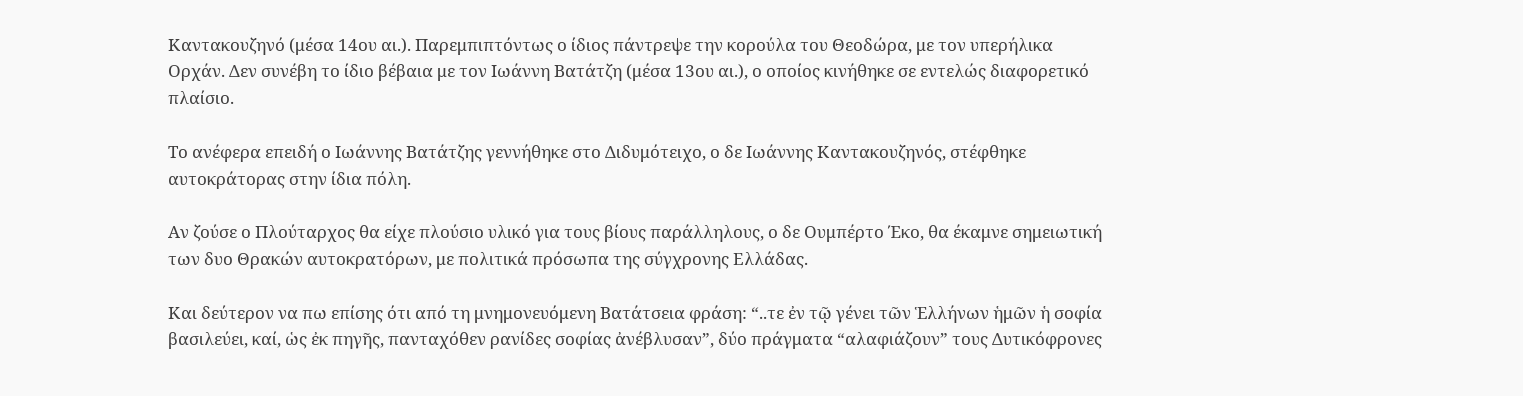Καντακουζηνό (μέσα 14ου αι.). Παρεμπιπτόντως ο ίδιος πάντρεψε την κορούλα του Θεοδώρα, με τον υπερήλικα Ορχάν. Δεν συνέβη το ίδιο βέβαια με τον Ιωάννη Βατάτζη (μέσα 13ου αι.), ο οποίος κινήθηκε σε εντελώς διαφορετικό πλαίσιο.

Το ανέφερα επειδή ο Ιωάννης Βατάτζης γεννήθηκε στο Διδυμότειχο, ο δε Ιωάννης Καντακουζηνός, στέφθηκε αυτοκράτορας στην ίδια πόλη.

Αν ζούσε ο Πλούταρχος θα είχε πλούσιο υλικό για τους βίους παράλληλους, ο δε Ουμπέρτο Έκο, θα έκαμνε σημειωτική των δυο Θρακών αυτοκρατόρων, με πολιτικά πρόσωπα της σύγχρονης Ελλάδας.

Και δεύτερον να πω επίσης ότι από τη μνημονευόμενη Βατάτσεια φράση: “..τε ἐν τῷ γένει τῶν Ἑλλήνων ἡμῶν ἡ σοφία βασιλεύει, καί, ὡς ἐκ πηγῆς, πανταχόθεν ρανίδες σοφίας ἀνέβλυσαν”, δύο πράγματα “αλαφιάζουν” τους Δυτικόφρονες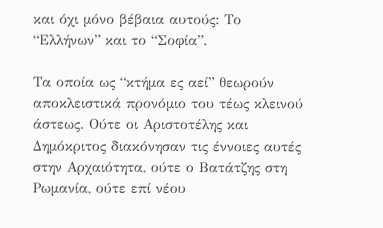και όχι μόνο βέβαια αυτούς: Το “Ελλήνων” και το “Σοφία”.

Τα οποία ως “κτήμα ες αεί” θεωρούν αποκλειστικά προνόμιο του τέως κλεινού άστεως. Ούτε οι Αριστοτέλης και Δημόκριτος διακόνησαν τις έννοιες αυτές στην Αρχαιότητα, ούτε ο Βατάτζης στη Ρωμανία, ούτε επί νέου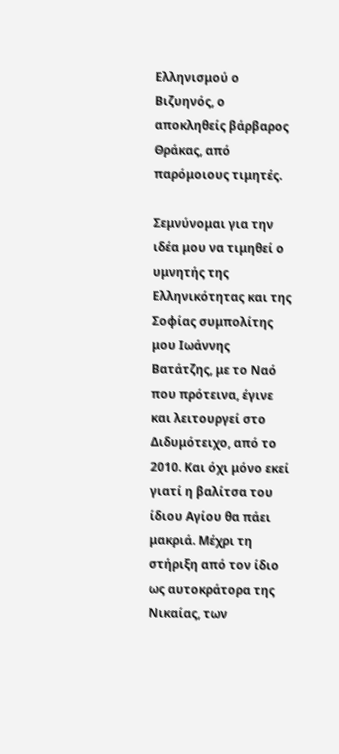Ελληνισμού ο Βιζυηνός, ο αποκληθείς βάρβαρος Θράκας, από παρόμοιους τιμητές.

Σεμνύνομαι για την ιδέα μου να τιμηθεί ο υμνητής της Ελληνικότητας και της Σοφίας συμπολίτης μου Ιωάννης Βατάτζης, με το Ναό που πρότεινα, έγινε και λειτουργεί στο Διδυμότειχο, από το 2010. Και όχι μόνο εκεί γιατί η βαλίτσα του ίδιου Αγίου θα πάει μακριά. Μέχρι τη στήριξη από τον ίδιο ως αυτοκράτορα της Νικαίας, των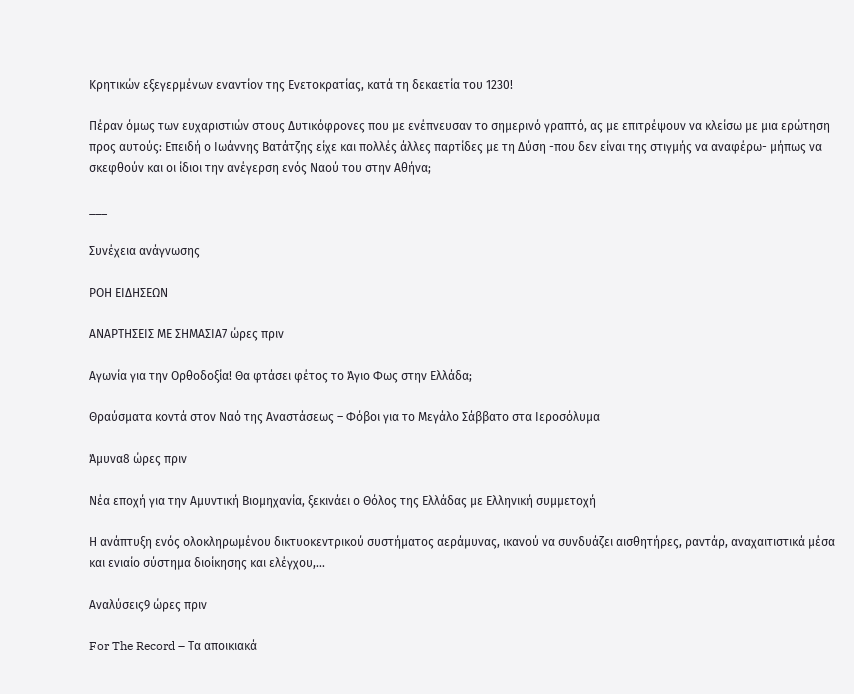Κρητικών εξεγερμένων εναντίον της Ενετοκρατίας, κατά τη δεκαετία του 1230!

Πέραν όμως των ευχαριστιών στους Δυτικόφρονες που με ενέπνευσαν το σημερινό γραπτό, ας με επιτρέψουν να κλείσω με μια ερώτηση προς αυτούς: Επειδή ο Ιωάννης Βατάτζης είχε και πολλές άλλες παρτίδες με τη Δύση -που δεν είναι της στιγμής να αναφέρω- μήπως να σκεφθούν και οι ίδιοι την ανέγερση ενός Ναού του στην Αθήνα;

___

Συνέχεια ανάγνωσης

ΡΟΗ ΕΙΔΗΣΕΩΝ

ΑΝΑΡΤΗΣΕΙΣ ΜΕ ΣΗΜΑΣΙΑ7 ώρες πριν

Αγωνία για την Ορθοδοξία! Θα φτάσει φέτος το Άγιο Φως στην Ελλάδα;

Θραύσματα κοντά στον Ναό της Αναστάσεως – Φόβοι για το Μεγάλο Σάββατο στα Ιεροσόλυμα

Άμυνα8 ώρες πριν

Νέα εποχή για την Αμυντική Βιομηχανία, ξεκινάει ο Θόλος της Ελλάδας με Ελληνική συμμετοχή

Η ανάπτυξη ενός ολοκληρωμένου δικτυοκεντρικού συστήματος αεράμυνας, ικανού να συνδυάζει αισθητήρες, ραντάρ, αναχαιτιστικά μέσα και ενιαίο σύστημα διοίκησης και ελέγχου,...

Αναλύσεις9 ώρες πριν

For The Record – Τα αποικιακά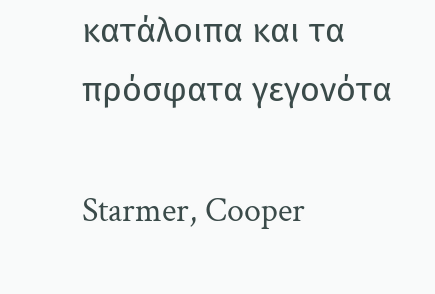κατάλοιπα και τα πρόσφατα γεγονότα

Starmer, Cooper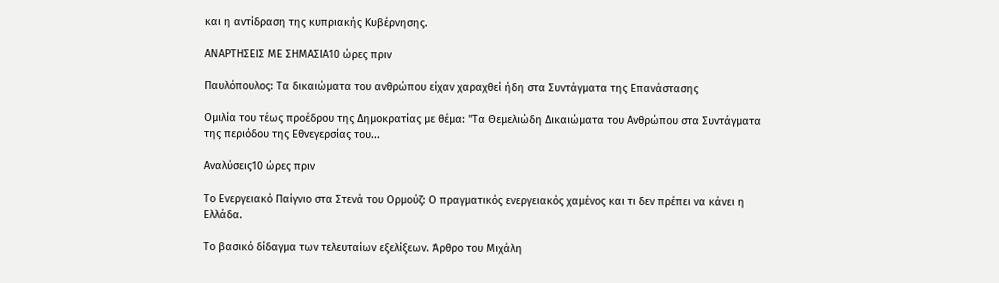και η αντίδραση της κυπριακής Κυβέρνησης.

ΑΝΑΡΤΗΣΕΙΣ ΜΕ ΣΗΜΑΣΙΑ10 ώρες πριν

Παυλόπουλος: Τα δικαιώματα του ανθρώπου είχαν χαραχθεί ήδη στα Συντάγματα της Επανάστασης

Ομιλία του τέως προέδρου της Δημοκρατίας με θέμα: "Τα Θεμελιώδη Δικαιώματα του Ανθρώπου στα Συντάγματα της περιόδου της Εθνεγερσίας του...

Αναλύσεις10 ώρες πριν

Το Ενεργειακό Παίγνιο στα Στενά του Ορμούζ: Ο πραγματικός ενεργειακός χαμένος και τι δεν πρέπει να κάνει η Ελλάδα.

Το βασικό δίδαγμα των τελευταίων εξελίξεων. Άρθρο του Μιχάλη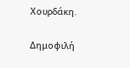Χουρδάκη.

Δημοφιλή